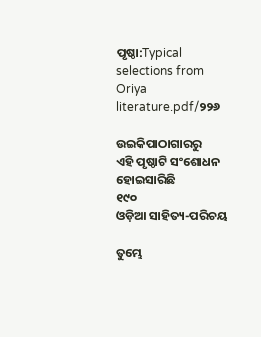ପୃଷ୍ଠା:Typical selections from Oriya literature.pdf/୨୨୬

ଉଇକିପାଠାଗାର‌ରୁ
ଏହି ପୃଷ୍ଠାଟି ସଂଶୋଧନ ହୋଇସାରିଛି
୧୯୦
ଓଡ଼ିଆ ସାହିତ୍ୟ-ପରିଚୟ

ତୁମ୍ଭେ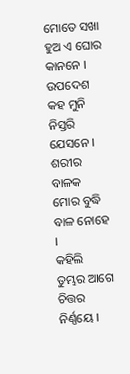ମୋତେ ସଖା ହୁଅ ଏ ଘୋର କାନନେ ।
ଉପଦେଶ କ‌ହ ମୁନି ନିସ୍ତରି ଯେସନେ ।
ଶରୀର ବାଳକ ମୋର ବୁଦ୍ଧି ବାଳ ନୋହେ ।
କ‌ହିଲି ତୁମ୍ଭର ଆଗେ ଚିତ୍ତର ନିର୍ଣ୍ଣୟେ ।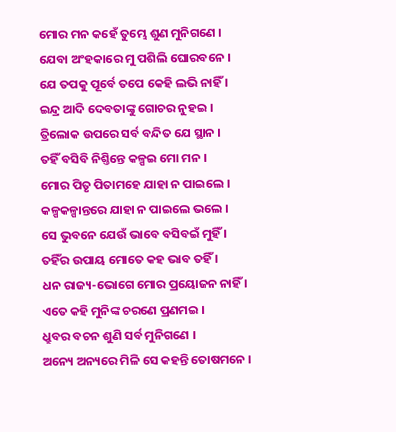ମୋର ମନ କ‌ହେଁ ତୁମ୍ଭେ ଶୁଣ ମୁନିଗଣେ ।
ଯେବା ଅଂହକାରେ ମୁ ପଶିଲି ଘୋରବନେ ।
ଯେ ତପକୁ ପୂର୍ବେ ତପେ କେହି ଲଭି ନାହିଁ ।
ଇନ୍ଦ୍ର ଆଦି ଦେବତାଙ୍କୁ ଗୋଚର ନୁହଇ ।
ତ୍ରିଲୋକ ଉପରେ ସର୍ବ ବନ୍ଦିତ ଯେ ସ୍ଥାନ ।
ତ‌ହିଁ ବସିବି ନିଶ୍ତିନ୍ତେ କଳ୍ପଇ ମୋ ମନ ।
ମୋର ପିତୃ ପିତାମ‌ହେ ଯାହା ନ ପାଇଲେ ।
କଳ୍ପକଳ୍ପାନ୍ତରେ ଯାହା ନ ପାଇଲେ ଭଲେ ।
ସେ ଭୁବନେ ଯେଉଁ ଭାବେ ବସିବଇଁ ମୁହିଁ ।
ତ‌ହିଁର ଉପାୟ ମୋତେ କ‌ହ ଭାବ ତ‌ହିଁ ।
ଧନ ରାଜ୍ୟ-ଭୋଗେ ମୋର ପ୍ରୟୋଜନ ନାହିଁ ।
ଏତେ କ‌ହି ମୁନିଙ୍କ ଚରଣେ ପ୍ରଣ‌ମଇ ।
ଧ୍ରୁବର ବଚନ ଶୁଣି ସର୍ବ ମୁନିଗଣେ ।
ଅନ୍ୟେ ଅନ୍ୟରେ ମିଳି ସେ କ‌ହ‌ନ୍ତି ତୋଷମନେ ।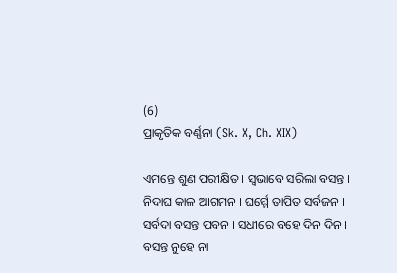(6)
ପ୍ରାକୃତିକ ବର୍ଣ୍ଣନା (Sk. X, Ch. XIX)

ଏମନ୍ତେ ଶୁଣ ପରୀକ୍ଷିତ । ସ୍ୱଭାବେ ସରିଲା ବସନ୍ତ ।
ନିଦାଘ କାଳ ଆଗମନ । ଘର୍ମ୍ମେ ତାପିତ ସର୍ବଜନ ।
ସର୍ବଦା ବସନ୍ତ ପବନ । ସଧୀରେ ବ‌ହେ ଦିନ ଦିନ ।
ବସନ୍ତ ନୁହେ ନା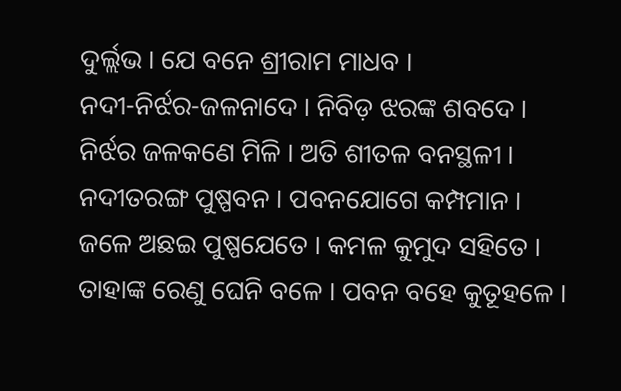ଦୁର୍ଲ୍ଲଭ । ଯେ ବନେ ଶ୍ରୀରାମ ମାଧବ ।
ନ‌ଦୀ-ନିର୍ଝର-ଜଳନାଦେ । ନିବିଡ଼ ଝରଙ୍କ ଶବଦେ ।
ନିର୍ଝର ଜଳକଣେ ମିଳି । ଅତି ଶୀତଳ ବନସ୍ଥଳୀ ।
ନ‌ଦୀତରଙ୍ଗ ପୁଷ୍ପବନ । ପବନ‌ଯୋଗେ କମ୍ପମାନ ।
ଜଳେ ଅଛଇ ପୁଷ୍ପ‌ଯେତେ । କମଳ କୁମୁଦ ସ‌ହିତେ ।
ତାହାଙ୍କ ରେଣୁ ଘେନି ବଳେ । ପବନ ବ‌ହେ କୁତୂହଳେ ।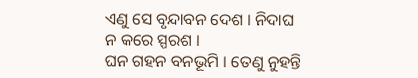ଏଣୁ ସେ ବୃନ୍ଦାବନ ଦେଶ । ନିଦାଘ ନ କରେ ସ୍ପରଶ ।
ଘନ ଗ‌ହ‌ନ ବନ‌ଭୂମି । ତେଣୁ ନୁହ‌ନ୍ତି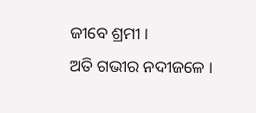ଜୀବେ ଶ୍ରମୀ ।
ଅତି ଗ‌ଭୀର ନ‌ଦୀଜଳେ ।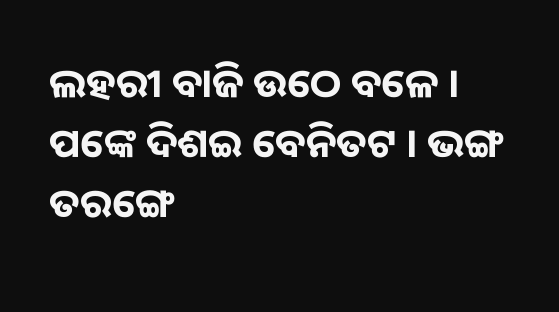ଲହରୀ ବାଜି ଉଠେ ବଳେ ।
ପଙ୍କେ ଦିଶଇ ବେନିତଟ । ଭଙ୍ଗ ତରଙ୍ଗେ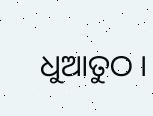ଧୁଆତୁଠ ।